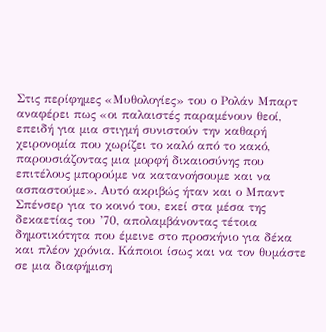Στις περίφημες «Μυθολογίες» του ο Ρολάν Μπαρτ αναφέρει πως «οι παλαιστές παραμένουν θεοί, επειδή για μια στιγμή συνιστούν την καθαρή χειρονομία που χωρίζει το καλό από το κακό, παρουσιάζοντας μια μορφή δικαιοσύνης που επιτέλους μπορούμε να κατανοήσουμε και να ασπαστούμε». Αυτό ακριβώς ήταν και ο Μπαντ Σπένσερ για το κοινό του, εκεί στα μέσα της δεκαετίας του ’70, απολαμβάνοντας τέτοια δημοτικότητα που έμεινε στο προσκήνιο για δέκα και πλέον χρόνια. Κάποιοι ίσως και να τον θυμάστε σε μια διαφήμιση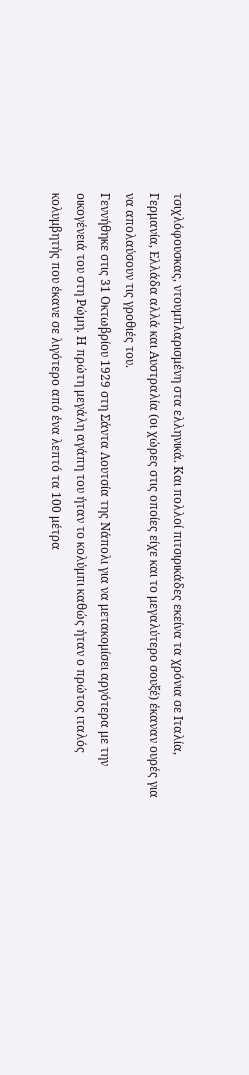τσιχλόφουσκας, ντουμπλαρισμένη στα ελληνικά. Και πολλοί πιτσιρικάδες εκείνα τα χρόνια σε Ιταλία, Γερμανία, Ελλάδα αλλά και Αυστραλία (οι χώρες στις οποίες είχε και το μεγαλύτερο σουξέ) έκαναν ουρές για να απολαύσουν τις γροθιές του.
Γεννήθηκε στις 31 Οκτωβρίου 1929 στη Σάντα Λουτσία της Νάπολι για να μετακομίσει αργότερα με την οικογένειά του στη Ρώμη. Η πρώτη μεγάλη αγάπη του ήταν το κολύμπι καθώς ήταν ο πρώτος ιταλός κολυμβητής που έκανε σε λιγότερο από ένα λεπτό τα 100 μέτρα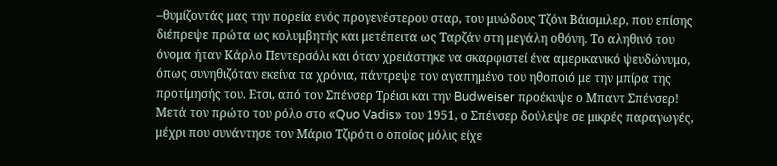–θυμίζοντάς μας την πορεία ενός προγενέστερου σταρ, του μυώδους Τζόνι Βάισμιλερ, που επίσης διέπρεψε πρώτα ως κολυμβητής και μετέπειτα ως Ταρζάν στη μεγάλη οθόνη. Το αληθινό του όνομα ήταν Κάρλο Πεντερσόλι και όταν χρειάστηκε να σκαρφιστεί ένα αμερικανικό ψευδώνυμο, όπως συνηθιζόταν εκείνα τα χρόνια, πάντρεψε τον αγαπημένο του ηθοποιό με την μπίρα της προτίμησής του. Ετσι, από τον Σπένσερ Τρέισι και την Budweiser προέκυψε ο Μπαντ Σπένσερ!
Μετά τον πρώτο του ρόλο στο «Quo Vadis» του 1951, ο Σπένσερ δούλεψε σε μικρές παραγωγές, μέχρι που συνάντησε τον Μάριο Τζιρότι ο οποίος μόλις είχε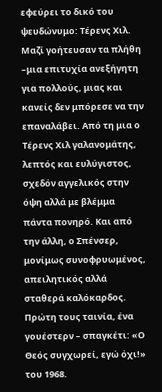εφεύρει το δικό του ψευδώνυμο: Τέρενς Χιλ. Μαζί γοήτευσαν τα πλήθη –μια επιτυχία ανεξήγητη για πολλούς, μιας και κανείς δεν μπόρεσε να την επαναλάβει. Από τη μια ο Τέρενς Χιλ γαλανομάτης, λεπτός και ευλύγιστος, σχεδόν αγγελικός στην όψη αλλά με βλέμμα πάντα πονηρό. Και από την άλλη, ο Σπένσερ, μονίμως συνοφρυωμένος, απειλητικός αλλά σταθερά καλόκαρδος. Πρώτη τους ταινία, ένα γουέστερν – σπαγκέτι: «Ο Θεός συγχωρεί, εγώ όχι!» του 1968.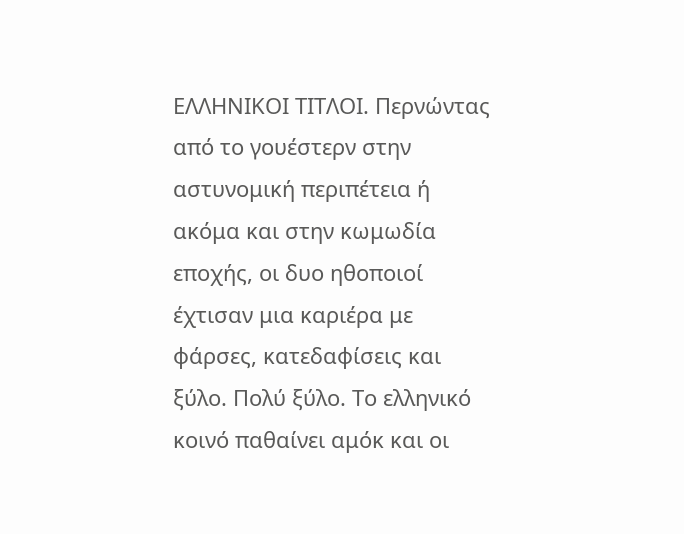ΕΛΛΗΝΙΚΟΙ ΤΙΤΛΟΙ. Περνώντας από το γουέστερν στην αστυνομική περιπέτεια ή ακόμα και στην κωμωδία εποχής, οι δυο ηθοποιοί έχτισαν μια καριέρα με φάρσες, κατεδαφίσεις και ξύλο. Πολύ ξύλο. Το ελληνικό κοινό παθαίνει αμόκ και οι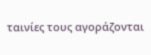ταινίες τους αγοράζονται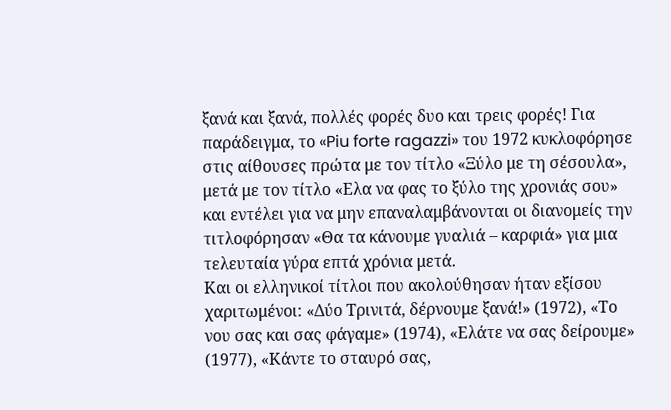ξανά και ξανά, πολλές φορές δυο και τρεις φορές! Για παράδειγμα, το «Piu forte ragazzi» του 1972 κυκλοφόρησε στις αίθουσες πρώτα με τον τίτλο «Ξύλο με τη σέσουλα», μετά με τον τίτλο «Ελα να φας το ξύλο της χρονιάς σου» και εντέλει για να μην επαναλαμβάνονται οι διανομείς την τιτλοφόρησαν «Θα τα κάνουμε γυαλιά – καρφιά» για μια τελευταία γύρα επτά χρόνια μετά.
Και οι ελληνικοί τίτλοι που ακολούθησαν ήταν εξίσου χαριτωμένοι: «Δύο Τρινιτά, δέρνουμε ξανά!» (1972), «Το νου σας και σας φάγαμε» (1974), «Ελάτε να σας δείρουμε» (1977), «Κάντε το σταυρό σας,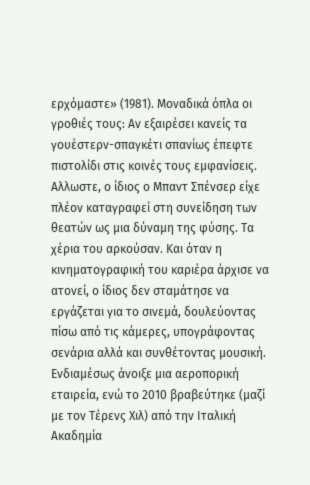ερχόμαστε» (1981). Μοναδικά όπλα οι γροθιές τους: Αν εξαιρέσει κανείς τα γουέστερν-σπαγκέτι σπανίως έπεφτε πιστολίδι στις κοινές τους εμφανίσεις. Αλλωστε, ο ίδιος ο Μπαντ Σπένσερ είχε πλέον καταγραφεί στη συνείδηση των θεατών ως μια δύναμη της φύσης. Τα χέρια του αρκούσαν. Και όταν η κινηματογραφική του καριέρα άρχισε να ατονεί, ο ίδιος δεν σταμάτησε να εργάζεται για το σινεμά, δουλεύοντας πίσω από τις κάμερες, υπογράφοντας σενάρια αλλά και συνθέτοντας μουσική. Ενδιαμέσως άνοιξε μια αεροπορική εταιρεία, ενώ το 2010 βραβεύτηκε (μαζί με τον Τέρενς Χιλ) από την Ιταλική Ακαδημία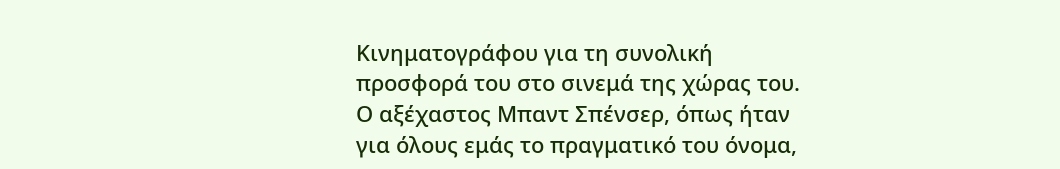Κινηματογράφου για τη συνολική προσφορά του στο σινεμά της χώρας του. Ο αξέχαστος Μπαντ Σπένσερ, όπως ήταν για όλους εμάς το πραγματικό του όνομα,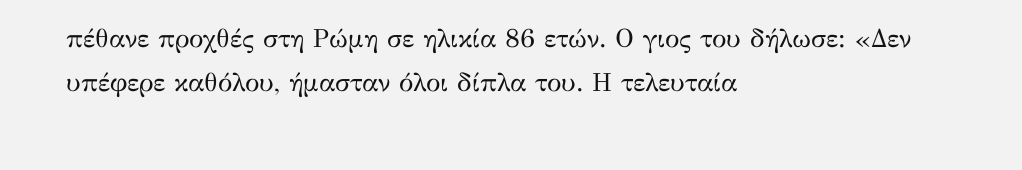πέθανε προχθές στη Ρώμη σε ηλικία 86 ετών. Ο γιος του δήλωσε: «Δεν υπέφερε καθόλου, ήμασταν όλοι δίπλα του. Η τελευταία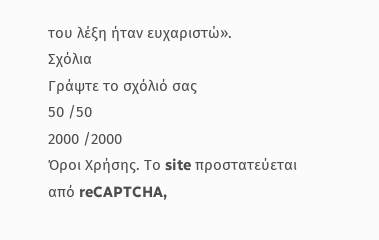του λέξη ήταν ευχαριστώ».
Σχόλια
Γράψτε το σχόλιό σας
50 /50
2000 /2000
Όροι Χρήσης. Το site προστατεύεται από reCAPTCHA,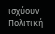ισχύουν Πολιτική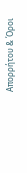Απορρήτου & Όροι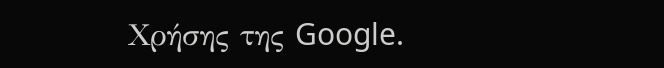Χρήσης της Google.